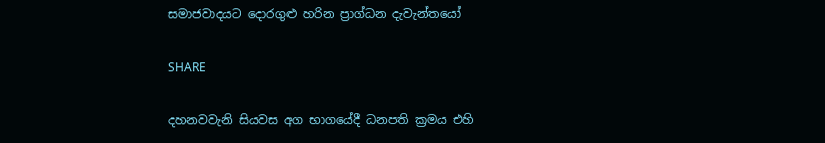සමාජවාදයට දොරගුළු හරින ප්‍රාග්ධන දැවැන්තයෝ

SHARE

දහනවවැනි සියවස අග භාගයේදී ධනපති ක්‍රමය එහි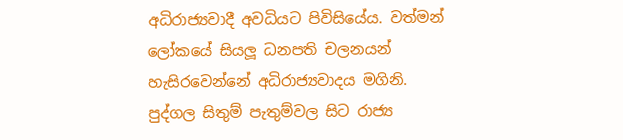අධිරාජ්‍යවාදී අවධියට පිවිසියේය. වත්මන් ලෝකයේ සියලූ ධනපති චලනයන් හැසිරවෙන්නේ අධිරාජ්‍යවාදය මගිනි. පුද්ගල සිතුම් පැතුම්වල සිට රාජ්‍ය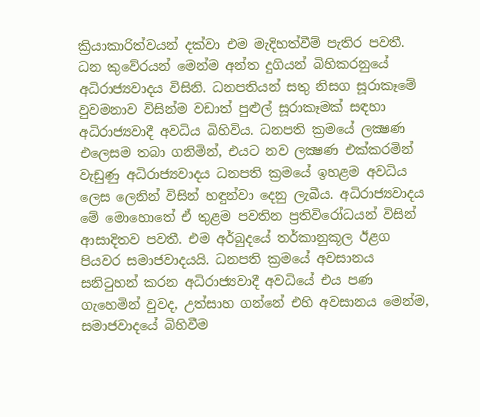ක්‍රියාකාරිත්වයන් දක්වා එම මැදිහත්වීම් පැතිර පවතී. ධන කුවේරයන් මෙන්ම අන්ත දුගියන් බිහිකරනුයේ අධිරාජ්‍යවාදය විසිනි. ධනපතියන් සතු නිසග සූරාකෑමේ වුවමනාව විසින්ම වඩාත් පුළුල් සූරාකෑමක් සඳහා අධිරාජ්‍යවාදී අවධිය බිහිවිය. ධනපති ක්‍රමයේ ලක්‍ෂණ එලෙසම තබා ගනිමින්, එයට නව ලක්‍ෂණ එක්කරමින් වැඩුණු අධිරාජ්‍යවාදය ධනපති ක්‍රමයේ ඉහළම අවධිය ලෙස ලෙනින් විසින් හඳුන්වා දෙනු ලැබීය. අධිරාජ්‍යවාදය මේ මොහොතේ ඒ තුළම පවතින ප්‍රතිවිරෝධයන් විසින් ආසාදිතව පවතී. එම අර්බුදයේ තර්කානුකූල ඊළග පියවර සමාජවාදයයි. ධනපති ක්‍රමයේ අවසානය සනිටුහන් කරන අධිරාජ්‍යවාදී අවධියේ එය පණ ගැහෙමින් වුවද, උත්සාහ ගන්නේ එහි අවසානය මෙන්ම, සමාජවාදයේ බිහිවීම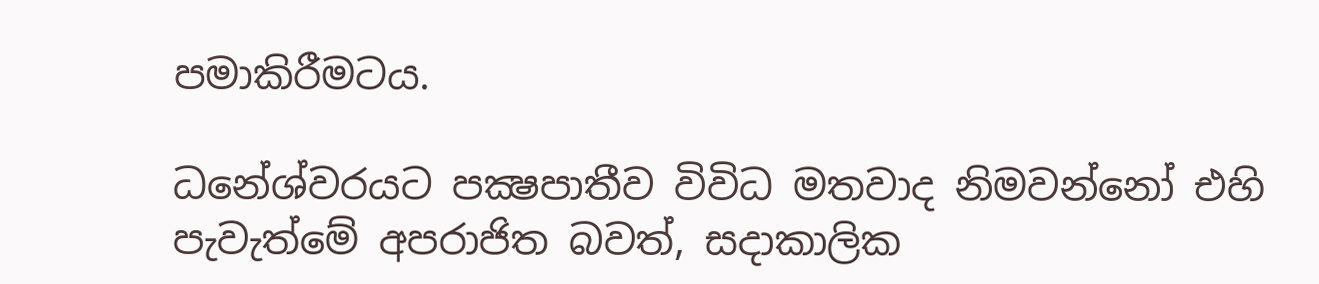පමාකිරීමටය.

ධනේශ්වරයට පක්‍ෂපාතීව විවිධ මතවාද නිමවන්නෝ එහි පැවැත්මේ අපරාජිත බවත්, සදාකාලික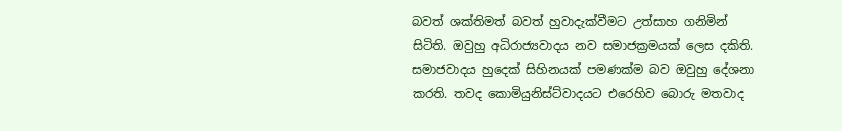බවත් ශක්තිමත් බවත් හුවාදැක්වීමට උත්සාහ ගනිමින් සිටිති. ඔවුහු අධිරාජ්‍යවාදය නව සමාජක්‍රමයක් ලෙස දකිති. සමාජවාදය හුදෙක් සිහිනයක් පමණක්ම බව ඔවුහු දේශනා කරති. තවද කොමියුනිස්ට්වාදයට එරෙහිව බොරු මතවාද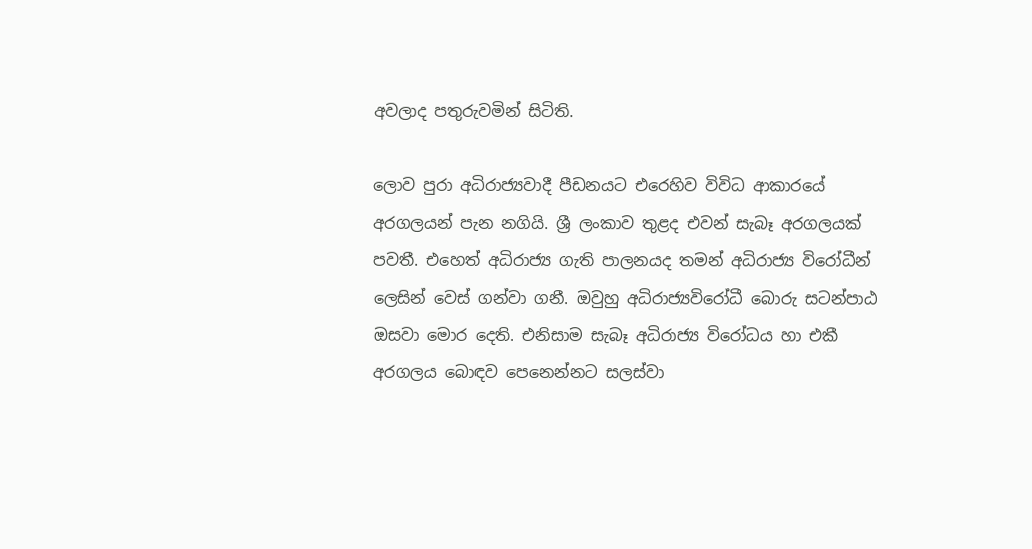අවලාද පතුරුවමින් සිටිති.

ලොව පුරා අධිරාජ්‍යවාදී පීඩනයට එරෙහිව විවිධ ආකාරයේ අරගලයන් පැන නගියි. ශ්‍රී ලංකාව තුළද එවන් සැබෑ අරගලයක් පවතී. එහෙත් අධිරාජ්‍ය ගැති පාලනයද තමන් අධිරාජ්‍ය විරෝධීන් ලෙසින් වෙස් ගන්වා ගනී. ඔවුහු අධිරාජ්‍යවිරෝධී බොරු සටන්පාඨ ඔසවා මොර දෙති. එනිසාම සැබෑ අධිරාජ්‍ය විරෝධය හා එකී අරගලය බොඳව පෙනෙන්නට සලස්වා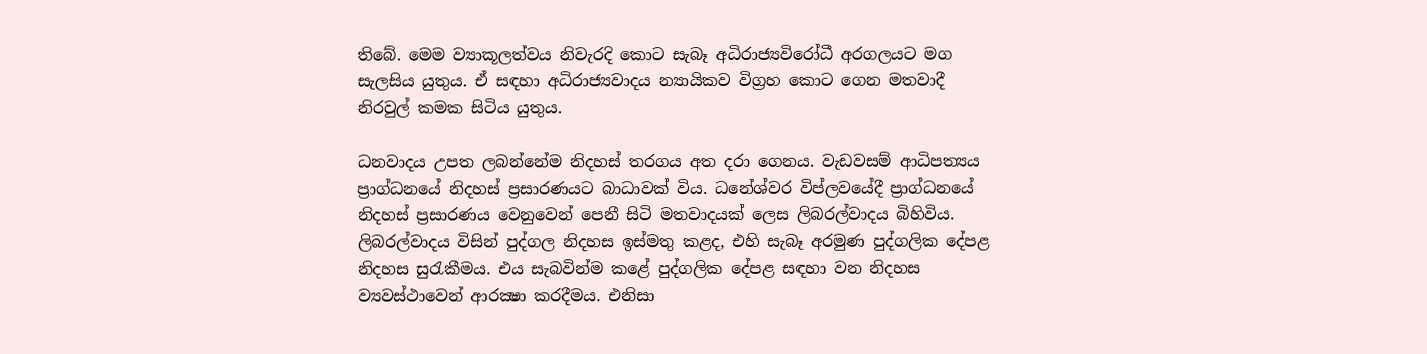තිබේ. මෙම ව්‍යාකූලත්වය නිවැරදි කොට සැබෑ අධිරාජ්‍යවිරෝධී අරගලයට මග සැලසිය යුතුය. ඒ සඳහා අධිරාජ්‍යවාදය න්‍යායිකව විග්‍රහ කොට ගෙන මතවාදී නිරවුල් කමක සිටිය යුතුය.

ධනවාදය උපත ලබන්නේම නිදහස් තරගය අත දරා ගෙනය. වැඩවසම් ආධිපත්‍යය ප්‍රාග්ධනයේ නිදහස් ප්‍රසාරණයට බාධාවක් විය. ධනේශ්වර විප්ලවයේදී ප්‍රාග්ධනයේ නිදහස් ප්‍රසාරණය වෙනුවෙන් පෙනී සිටි මතවාදයක් ලෙස ලිබරල්වාදය බිහිවිය. ලිබරල්වාදය විසින් පුද්ගල නිදහස ඉස්මතු කළද, එහි සැබෑ අරමුණ පුද්ගලික දේපළ නිදහස සුරැකීමය. එය සැබවින්ම කළේ පුද්ගලික දේපළ සඳහා වන නිදහස ව්‍යවස්ථාවෙන් ආරක්‍ෂා කරදීමය. එනිසා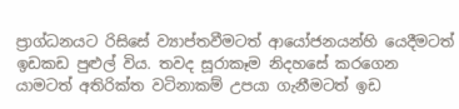ප්‍රාග්ධනයට රිසිසේ ව්‍යාප්තවීමටත් ආයෝජනයන්හි යෙදීමටත් ඉඩකඩ පුළුල් විය. තවද සූරාකෑම නිදහසේ කරගෙන යාමටත් අතිරික්ත වටිනාකම් උපයා ගැනීමටත් ඉඩ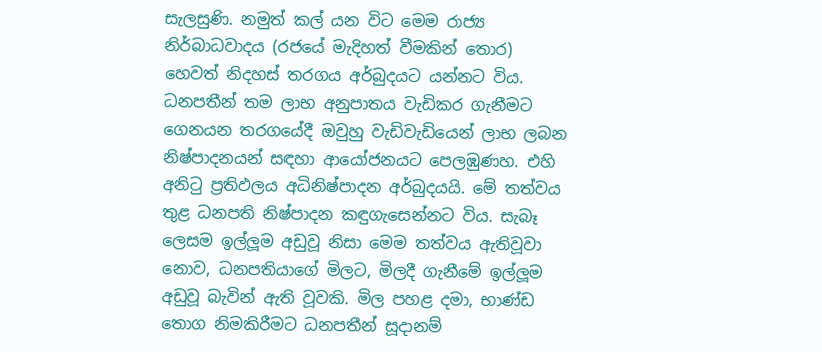සැලසුණි. නමුත් කල් යන විට මෙම රාජ්‍ය නිර්බාධවාදය (රජයේ මැදිහත් වීමකින් තොර) හෙවත් නිදහස් තරගය අර්බුදයට යන්නට විය. ධනපතීන් තම ලාභ අනුපාතය වැඩිකර ගැනීමට ගෙනයන තරගයේදී ඔවුහු වැඩිවැඩියෙන් ලාභ ලබන නිෂ්පාදනයන් සඳහා ආයෝජනයට පෙලඹුණහ. එහි අනිටු ප්‍රතිඵලය අධිනිෂ්පාදන අර්බුදයයි. මේ තත්වය තුළ ධනපති නිෂ්පාදන කඳුගැසෙන්නට විය. සැබෑ ලෙසම ඉල්ලූම අඩුවූ නිසා මෙම තත්වය ඇතිවූවා නොව, ධනපතියාගේ මිලට, මිලදී ගැනීමේ ඉල්ලූම අඩුවූ බැවින් ඇති වූවකි. මිල පහළ දමා, භාණ්ඩ තොග නිමකිරීමට ධනපතීන් සූදානම්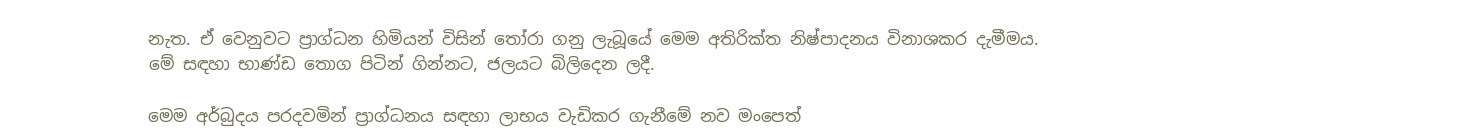නැත. ඒ වෙනුවට ප්‍රාග්ධන හිමියන් විසින් තෝරා ගනු ලැබූයේ මෙම අතිරික්ත නිෂ්පාදනය විනාශකර දැමීමය. මේ සඳහා භාණ්ඩ තොග පිටින් ගින්නට, ජලයට බිලිදෙන ලදී.

මෙම අර්බුදය පරදවමින් ප්‍රාග්ධනය සඳහා ලාභය වැඩිකර ගැනීමේ නව මංපෙත්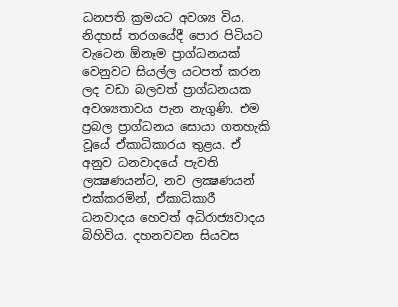ධනපති ක්‍රමයට අවශ්‍ය විය. නිදහස් තරගයේදී පොර පිටියට වැටෙන ඕනෑම ප්‍රාග්ධනයක් වෙනුවට සියල්ල යටපත් කරන ලද වඩා බලවත් ප්‍රාග්ධනයක අවශ්‍යතාවය පැන නැගුණි. එම ප්‍රබල ප්‍රාග්ධනය සොයා ගතහැකි වූයේ ඒකාධිකාරය තුළය. ඒ අනුව ධනවාදයේ පැවති ලක්‍ෂණයන්ට, නව ලක්‍ෂණයන් එක්කරමින්, ඒකාධිකාරී ධනවාදය හෙවත් අධිරාජ්‍යවාදය බිහිවිය. දහනවවන සියවස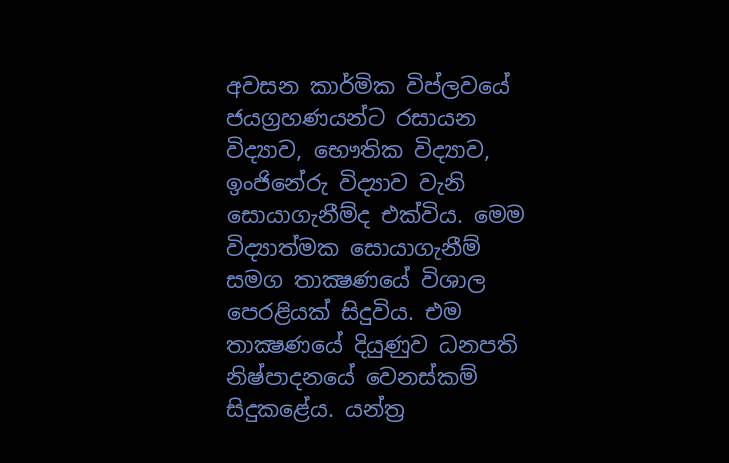අවසන කාර්මික විප්ලවයේ ජයග්‍රහණයන්ට රසායන විද්‍යාව, භෞතික විද්‍යාව, ඉංජිනේරු විද්‍යාව වැනි සොයාගැනීම්ද එක්විය. මෙම විද්‍යාත්මක සොයාගැනීම් සමග තාක්‍ෂණයේ විශාල පෙරළියක් සිදුවිය. එම තාක්‍ෂණයේ දියුණුව ධනපති නිෂ්පාදනයේ වෙනස්කම් සිදුකළේය. යන්ත්‍ර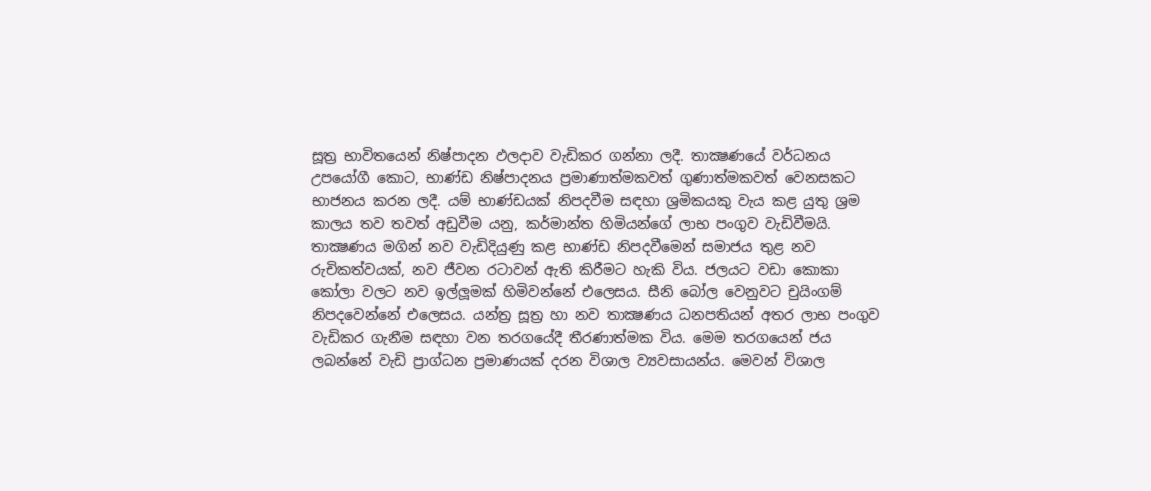සූත්‍ර භාවිතයෙන් නිෂ්පාදන ඵලදාව වැඩිකර ගන්නා ලදී. තාක්‍ෂණයේ වර්ධනය උපයෝගී කොට, භාණ්ඩ නිෂ්පාදනය ප්‍රමාණාත්මකවත් ගුණාත්මකවත් වෙනසකට භාජනය කරන ලදී. යම් භාණ්ඩයක් නිපදවීම සඳහා ශ්‍රමිකයකු වැය කළ යුතු ශ්‍රම කාලය තව තවත් අඩුවීම යනු, කර්මාන්ත හිමියන්ගේ ලාභ පංගුව වැඩිවීමයි. තාක්‍ෂණය මගින් නව වැඩිදියුණු කළ භාණ්ඩ නිපදවීමෙන් සමාජය තුළ නව රුචිකත්වයක්, නව ජීවන රටාවන් ඇති කිරීමට හැකි විය. ජලයට වඩා කොකා කෝලා වලට නව ඉල්ලූමක් හිමිවන්නේ එලෙසය. සීනි බෝල වෙනුවට චුයිංගම් නිපදවෙන්නේ එලෙසය. යන්ත්‍ර සූත්‍ර හා නව තාක්‍ෂණය ධනපතියන් අතර ලාභ පංගුව වැඩිකර ගැනීම සඳහා වන තරගයේදී තීරණාත්මක විය. මෙම තරගයෙන් ජය ලබන්නේ වැඩි ප්‍රාග්ධන ප්‍රමාණයක් දරන විශාල ව්‍යවසායන්ය. මෙවන් විශාල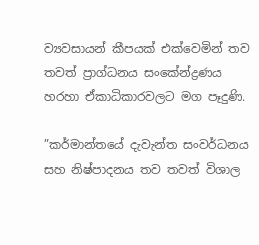ව්‍යවසායන් කීපයක් එක්වෙමින් තව තවත් ප්‍රාග්ධනය සංකේන්ද්‍රණය හරහා ඒකාධිකාරවලට මග පෑදුණි.

”කර්මාන්තයේ දැවැන්ත සංවර්ධනය සහ නිෂ්පාදනය තව තවත් විශාල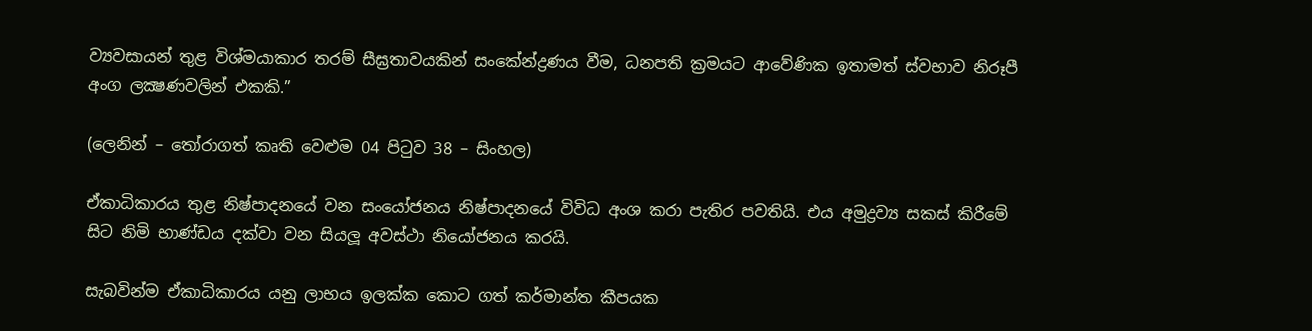ව්‍යවසායන් තුළ විශ්මයාකාර තරම් සීඝ්‍රතාවයකින් සංකේන්ද්‍රණය වීම, ධනපති ක්‍රමයට ආවේණික ඉතාමත් ස්වභාව නිරූපී අංග ලක්‍ෂණවලින් එකකි.”

(ලෙනින් – තෝරාගත් කෘති වෙළුම 04 පිටුව 38 – සිංහල)

ඒකාධිකාරය තුළ නිෂ්පාදනයේ වන සංයෝජනය නිෂ්පාදනයේ විවිධ අංශ කරා පැතිර පවතියි. එය අමුද්‍රව්‍ය සකස් කිරීමේ සිට නිමි භාණ්ඩය දක්වා වන සියලූ අවස්ථා නියෝජනය කරයි.

සැබවින්ම ඒකාධිකාරය යනු ලාභය ඉලක්ක කොට ගත් කර්මාන්ත කීපයක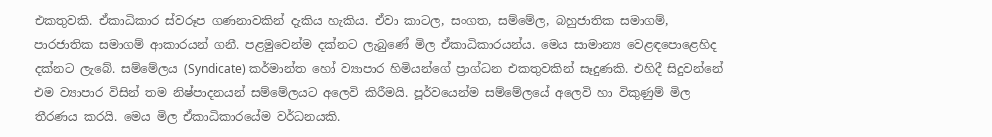එකතුවකි. ඒකාධිකාර ස්වරූප ගණනාවකින් දැකිය හැකිය. ඒවා කාටල, සංගත, සම්මේල, බහුජාතික සමාගම්, පාරජාතික සමාගම් ආකාරයන් ගනී. පළමුවෙන්ම දක්නට ලැබුණේ මිල ඒකාධිකාරයන්ය. මෙය සාමාන්‍ය වෙළඳපොළෙහිද දක්නට ලැබේ. සම්මේලය (Syndicate) කර්මාන්ත හෝ ව්‍යාපාර හිමියන්ගේ ප්‍රාග්ධන එකතුවකින් සෑදුණකි. එහිදී සිදුවන්නේ එම ව්‍යාපාර විසින් තම නිෂ්පාදනයන් සම්මේලයට අලෙවි කිරීමයි. පූර්වයෙන්ම සම්මේලයේ අලෙවි හා විකුණුම් මිල තීරණය කරයි. මෙය මිල ඒකාධිකාරයේම වර්ධනයකි.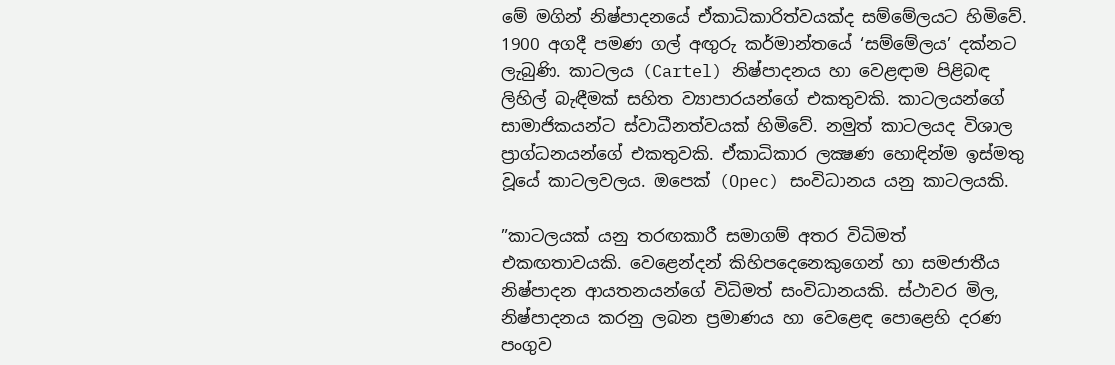මේ මගින් නිෂ්පාදනයේ ඒකාධිකාරිත්වයක්ද සම්මේලයට හිමිවේ. 1900 අගදී පමණ ගල් අඟුරු කර්මාන්තයේ ‘සම්මේලය’ දක්නට ලැබුණි. කාටලය (Cartel) නිෂ්පාදනය හා වෙළඳාම පිළිබඳ ලිහිල් බැඳීමක් සහිත ව්‍යාපාරයන්ගේ එකතුවකි. කාටලයන්ගේ සාමාජිකයන්ට ස්වාධීනත්වයක් හිමිවේ. නමුත් කාටලයද විශාල ප්‍රාග්ධනයන්ගේ එකතුවකි. ඒකාධිකාර ලක්‍ෂණ හොඳින්ම ඉස්මතු වූයේ කාටලවලය. ඔපෙක් (Opec) සංවිධානය යනු කාටලයකි.

”කාටලයක් යනු තරඟකාරී සමාගම් අතර විධිමත් එකඟතාවයකි. වෙළෙන්දන් කිහිපදෙනෙකුගෙන් හා සමජාතීය නිෂ්පාදන ආයතනයන්ගේ විධිමත් සංවිධානයකි. ස්ථාවර මිල, නිෂ්පාදනය කරනු ලබන ප්‍රමාණය හා වෙළෙඳ පොළෙහි දරණ පංගුව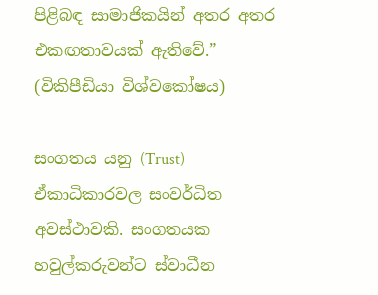පිළිබඳ සාමාජිකයින් අතර අතර එකඟතාවයක් ඇතිවේ.” (විකිපීඩියා විශ්වකෝෂය)

සංගතය යනු (Trust) ඒකාධිකාරවල සංවර්ධිත අවස්ථාවකි. සංගතයක හවුල්කරුවන්ට ස්වාධීන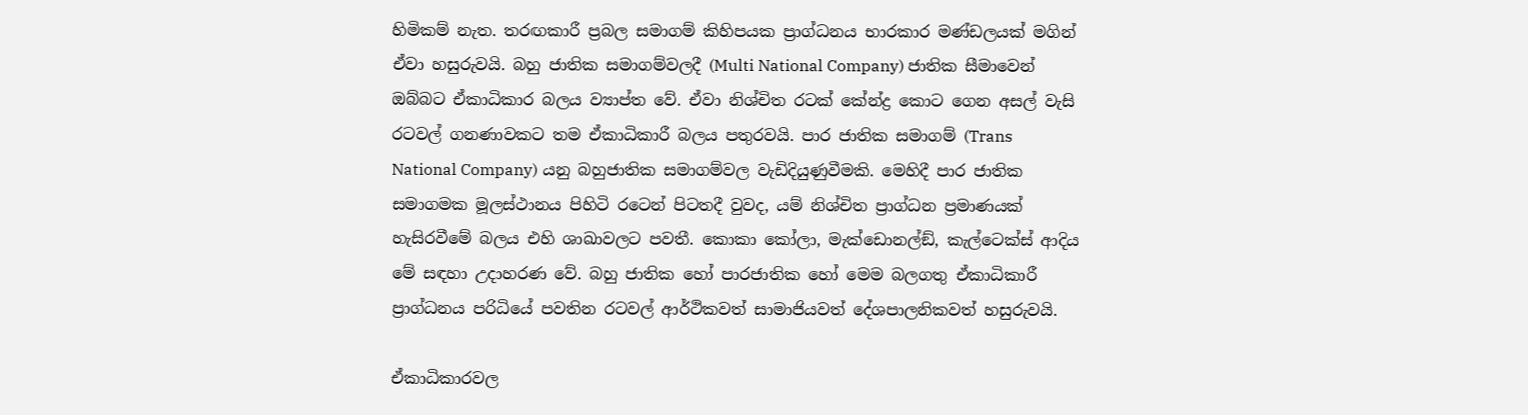හිමිකම් නැත. තරඟකාරී ප්‍රබල සමාගම් කිහිපයක ප්‍රාග්ධනය භාරකාර මණ්ඩලයක් මගින් ඒවා හසුරුවයි. බහු ජාතික සමාගම්වලදී (Multi National Company) ජාතික සීමාවෙන් ඔබ්බට ඒකාධිකාර බලය ව්‍යාප්ත වේ. ඒවා නිශ්චිත රටක් කේන්ද්‍ර කොට ගෙන අසල් වැසි රටවල් ගනණාවකට තම ඒකාධිකාරී බලය පතුරවයි. පාර ජාතික සමාගම් (Trans National Company) යනු බහුජාතික සමාගම්වල වැඩිදියුණුවීමකි. මෙහිදී පාර ජාතික සමාගමක මූලස්ථානය පිහිටි රටෙන් පිටතදී වුවද, යම් නිශ්චිත ප්‍රාග්ධන ප්‍රමාණයක් හැසිරවීමේ බලය එහි ශාඛාවලට පවතී. කොකා කෝලා, මැක්ඩොනල්ඞ්, කැල්ටෙක්ස් ආදිය මේ සඳහා උදාහරණ වේ. බහු ජාතික හෝ පාරජාතික හෝ මෙම බලගතු ඒකාධිකාරී ප්‍රාග්ධනය පරිධියේ පවතින රටවල් ආර්ථිකවත් සාමාජියවත් දේශපාලනිකවත් හසුරුවයි.

ඒකාධිකාරවල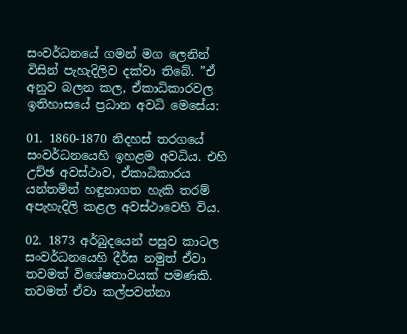සංවර්ධනයේ ගමන් මග ලෙනින් විසින් පැහැදිලිව දක්වා තිබේ. ”ඒ අනුව බලන කල, ඒකාධිකාරවල ඉතිහාසයේ ප්‍රධාන අවධි මෙසේය:

01. 1860-1870 නිදහස් තරගයේ සංවර්ධනයෙහි ඉහළම අවධිය. එහි උච්ඡ අවස්ථාව, ඒකාධිකාරය යන්තමින් හඳුනාගත හැකි තරම් අපැහැදිලි කළල අවස්ථාවෙහි විය.

02. 1873 අර්බුදයෙන් පසුව කාටල සංවර්ධනයෙහි දීර්ඝ නමුත් ඒවා තවමත් විශේෂතාවයක් පමණකි. තවමත් ඒවා කල්පවත්නා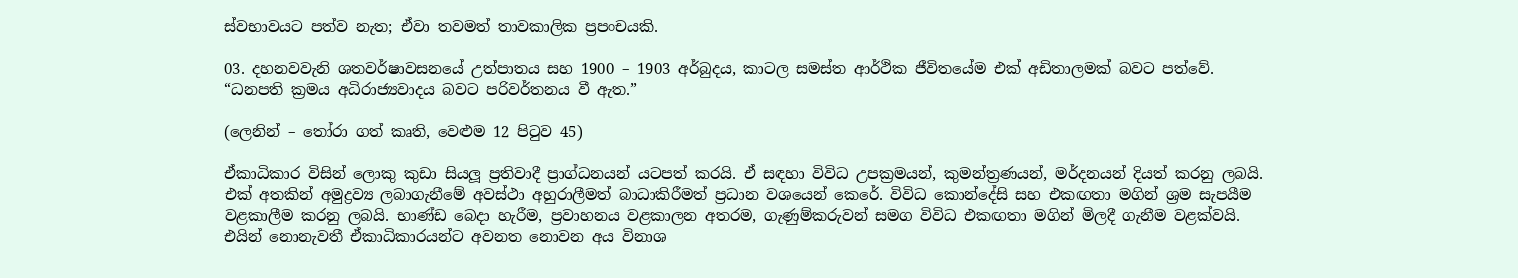ස්වභාවයට පත්ව නැත; ඒවා තවමත් තාවකාලික ප්‍රපංචයකි.

03. දහනවවැනි ශතවර්ෂාවසනයේ උත්පාතය සහ 1900 – 1903 අර්බුදය, කාටල සමස්ත ආර්ථික ජීවිතයේම එක් අඩිතාලමක් බවට පත්වේ.
“ධනපති ක්‍රමය අධිරාජ්‍යවාදය බවට පරිවර්තනය වී ඇත.”

(ලෙනින් – තෝරා ගත් කෘති, වෙළුම 12 පිටුව 45)

ඒකාධිකාර විසින් ලොකු කුඩා සියලූ ප්‍රතිවාදී ප්‍රාග්ධනයන් යටපත් කරයි. ඒ සඳහා විවිධ උපක්‍රමයන්, කුමන්ත්‍රණයන්, මර්දනයන් දියත් කරනු ලබයි. එක් අතකින් අමුද්‍රව්‍ය ලබාගැනීමේ අවස්ථා අහුරාලීමත් බාධාකිරීමත් ප්‍රධාන වශයෙන් කෙරේ. විවිධ කොන්දේසි සහ එකඟතා මගින් ශ්‍රම සැපයීම වළකාලීම කරනු ලබයි. භාණ්ඩ බෙදා හැරීම, ප්‍රවාහනය වළකාලන අතරම, ගැණුම්කරුවන් සමග විවිධ එකඟතා මගින් මිලදී ගැනීම වළක්වයි. එයින් නොනැවතී ඒකාධිකාරයන්ට අවනත නොවන අය විනාශ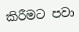කිරීමට පවා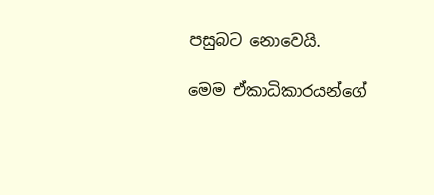පසුබට නොවෙයි.

මෙම ඒකාධිකාරයන්ගේ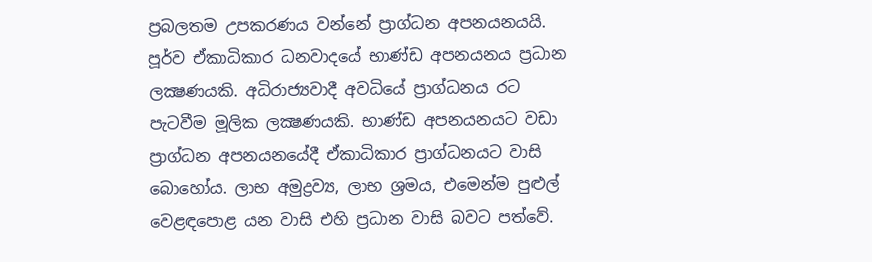ප්‍රබලතම උපකරණය වන්නේ ප්‍රාග්ධන අපනයනයයි. පූර්ව ඒකාධිකාර ධනවාදයේ භාණ්ඩ අපනයනය ප්‍රධාන ලක්‍ෂණයකි. අධිරාජ්‍යවාදී අවධියේ ප්‍රාග්ධනය රට පැටවීම මූලික ලක්‍ෂණයකි. භාණ්ඩ අපනයනයට වඩා ප්‍රාග්ධන අපනයනයේදී ඒකාධිකාර ප්‍රාග්ධනයට වාසි බොහෝය. ලාභ අමුද්‍රව්‍ය, ලාභ ශ්‍රමය, එමෙන්ම පුළුල් වෙළඳපොළ යන වාසි එහි ප්‍රධාන වාසි බවට පත්වේ.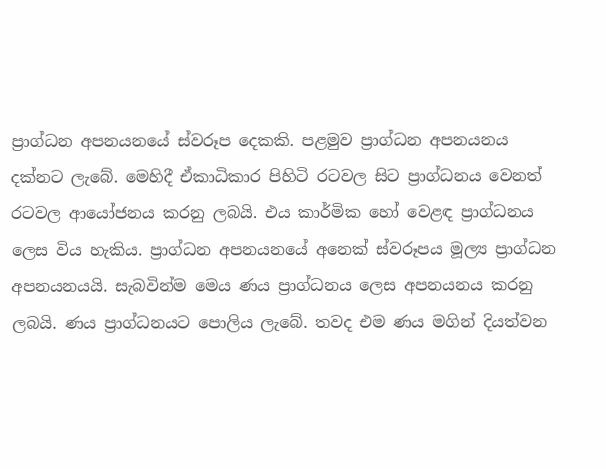ප්‍රාග්ධන අපනයනයේ ස්වරූප දෙකකි. පළමුව ප්‍රාග්ධන අපනයනය දක්නට ලැබේ. මෙහිදී ඒකාධිකාර පිහිටි රටවල සිට ප්‍රාග්ධනය වෙනත් රටවල ආයෝජනය කරනු ලබයි. එය කාර්මික හෝ වෙළඳ ප්‍රාග්ධනය ලෙස විය හැකිය. ප්‍රාග්ධන අපනයනයේ අනෙක් ස්වරූපය මූල්‍ය ප්‍රාග්ධන අපනයනයයි. සැබවින්ම මෙය ණය ප්‍රාග්ධනය ලෙස අපනයනය කරනු ලබයි. ණය ප්‍රාග්ධනයට පොලිය ලැබේ. තවද එම ණය මගින් දියත්වන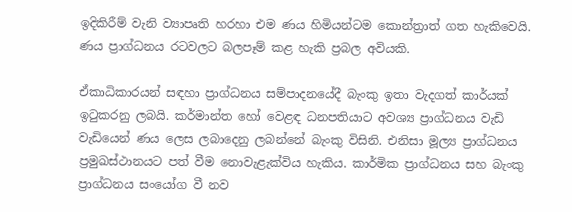ඉදිකිරීම් වැනි ව්‍යාපෘති හරහා එම ණය හිමියන්ටම කොන්ත්‍රාත් ගත හැකිවෙයි. ණය ප්‍රාග්ධනය රටවලට බලපෑම් කළ හැකි ප්‍රබල අවියකි.

ඒකාධිකාරයන් සඳහා ප්‍රාග්ධනය සම්පාදනයේදී බැංකු ඉතා වැදගත් කාර්යක් ඉටුකරනු ලබයි. කර්මාන්ත හෝ වෙළඳ ධනපතියාට අවශ්‍ය ප්‍රාග්ධනය වැඩි වැඩියෙන් ණය ලෙස ලබාදෙනු ලබන්නේ බැංකු විසිනි. එනිසා මූල්‍ය ප්‍රාග්ධනය ප්‍රමුඛස්ථානයට පත් වීම නොවැළැක්විය හැකිය. කාර්මික ප්‍රාග්ධනය සහ බැංකු ප්‍රාග්ධනය සංයෝග වී නව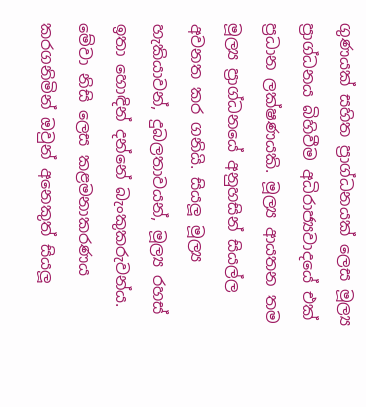ගුණයක් සහිත ප්‍රාග්ධනයක් ලෙස මූල්‍ය ප්‍රාග්ධනය බිහිවීම අධිරාජ්‍යවාදයේ එක් ප්‍රධාන ලක්ෂණයකි. මූල්‍ය ආයතන තම මූල්‍ය ප්‍රාග්ධනයේ අනුහසින් සියල්ල අවනත කර ගනියි. සියලූ මූල්‍ය හැකියාවන්, දුබලතාවයන්, මූල්‍ය රහස් ඉතා හොඳින් දන්නේ බැංකුකරුවන්ය. මේවා නිසි ලෙස කළමනාකරණය කරගනිමින් ඔවුන් අනෙකුත් සියලූ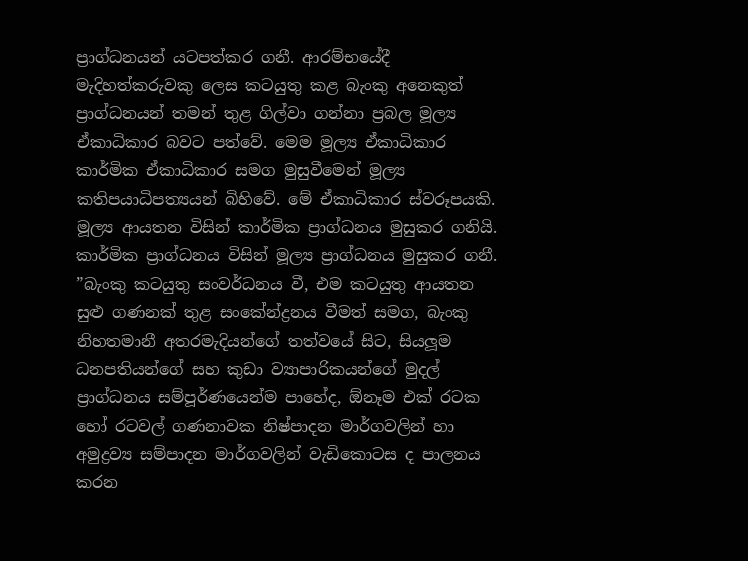ප්‍රාග්ධනයන් යටපත්කර ගනී. ආරම්භයේදී මැදිහත්කරුවකු ලෙස කටයුතු කළ බැංකු අනෙකුත් ප්‍රාග්ධනයන් තමන් තුළ ගිල්වා ගන්නා ප්‍රබල මූල්‍ය ඒකාධිකාර බවට පත්වේ. මෙම මූල්‍ය ඒකාධිකාර කාර්මික ඒකාධිකාර සමග මුසුවීමෙන් මූල්‍ය කතිපයාධිපත්‍යයන් බිහිවේ. මේ ඒකාධිකාර ස්වරූපයකි. මූල්‍ය ආයතන විසින් කාර්මික ප්‍රාග්ධනය මුසුකර ගනියි. කාර්මික ප්‍රාග්ධනය විසින් මූල්‍ය ප්‍රාග්ධනය මුසුකර ගනී. ”බැංකු කටයුතු සංවර්ධනය වී, එම කටයුතු ආයතන සුළු ගණනක් තුළ සංකේන්ද්‍රනය වීමත් සමග, බැංකු නිහතමානී අතරමැදියන්ගේ තත්වයේ සිට, සියලූම ධනපතියන්ගේ සහ කුඩා ව්‍යාපාරිකයන්ගේ මුදල් ප්‍රාග්ධනය සම්පූර්ණයෙන්ම පාහේද, ඕනෑම එක් රටක හෝ රටවල් ගණනාවක නිෂ්පාදන මාර්ගවලින් හා අමුද්‍රව්‍ය සම්පාදන මාර්ගවලින් වැඩිකොටස ද පාලනය කරන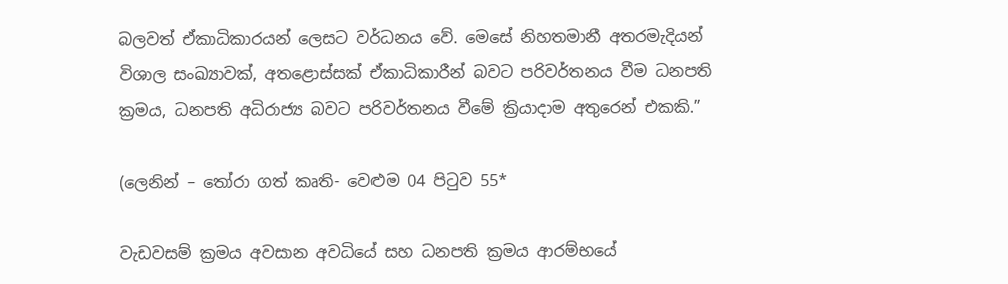බලවත් ඒකාධිකාරයන් ලෙසට වර්ධනය වේ. මෙසේ නිහතමානී අතරමැදියන් විශාල සංඛ්‍යාවක්, අතළොස්සක් ඒකාධිකාරීන් බවට පරිවර්තනය වීම ධනපති ක්‍රමය, ධනපති අධිරාජ්‍ය බවට පරිවර්තනය වීමේ ක්‍රියාදාම අතුරෙන් එකකි.”

(ලෙනින් – තෝරා ගත් කෘති- වෙළුම 04 පිටුව 55*

වැඩවසම් ක්‍රමය අවසාන අවධියේ සහ ධනපති ක්‍රමය ආරම්භයේ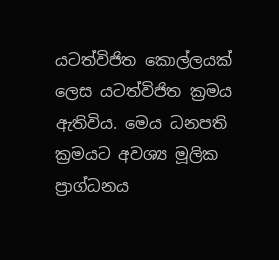යටත්විජිත කොල්ලයක් ලෙස යටත්විජිත ක්‍රමය ඇතිවිය. මෙය ධනපති ක්‍රමයට අවශ්‍ය මූලික ප්‍රාග්ධනය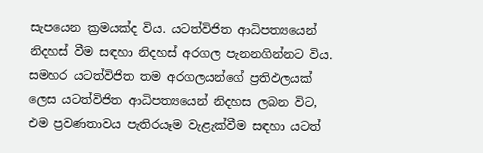සැපයෙන ක්‍රමයක්ද විය. යටත්විජිත ආධිපත්‍යයෙන් නිදහස් වීම සඳහා නිදහස් අරගල පැනනගින්නට විය. සමහර යටත්විජිත තම අරගලයන්ගේ ප්‍රතිඵලයක් ලෙස යටත්විජිත ආධිපත්‍යයෙන් නිදහස ලබන විට, එම ප්‍රවණතාවය පැතිරයෑම වැළැක්වීම සඳහා යටත්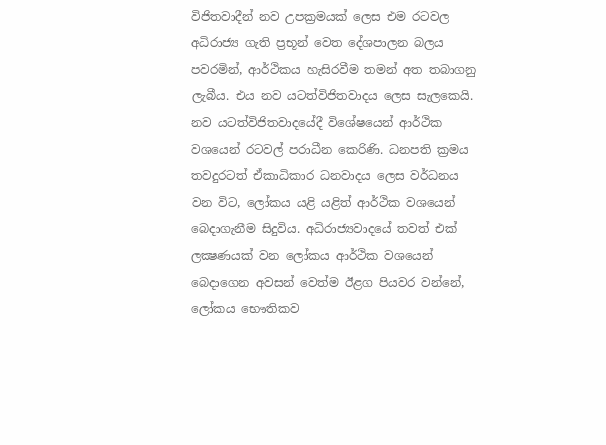විජිතවාදීන් නව උපක්‍රමයක් ලෙස එම රටවල අධිරාජ්‍ය ගැති ප්‍රභූන් වෙත දේශපාලන බලය පවරමින්, ආර්ථිකය හැසිරවීම තමන් අත තබාගනු ලැබීය. එය නව යටත්විජිතවාදය ලෙස සැලකෙයි. නව යටත්විජිතවාදයේදී විශේෂයෙන් ආර්ථික වශයෙන් රටවල් පරාධීන කෙරිණි. ධනපති ක්‍රමය තවදුරටත් ඒකාධිකාර ධනවාදය ලෙස වර්ධනය වන විට, ලෝකය යළි යළිත් ආර්ථික වශයෙන් බෙදාගැනීම සිදුවිය. අධිරාජ්‍යවාදයේ තවත් එක් ලක්‍ෂණයක් වන ලෝකය ආර්ථික වශයෙන් බෙදාගෙන අවසන් වෙත්ම ඊළග පියවර වන්නේ, ලෝකය භෞතිකව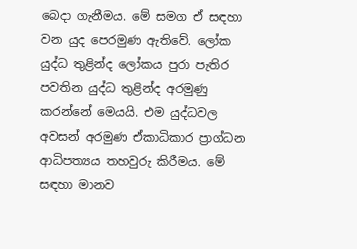බෙදා ගැනීමය. මේ සමග ඒ සඳහා වන යුද පෙරමුණ ඇතිවේ. ලෝක යුද්ධ තුළින්ද ලෝකය පුරා පැතිර පවතින යුද්ධ තුළින්ද අරමුණු කරන්නේ මෙයයි. එම යුද්ධවල අවසන් අරමුණ ඒකාධිකාර ප්‍රාග්ධන ආධිපත්‍යය තහවුරු කිරීමය. මේ සඳහා මානව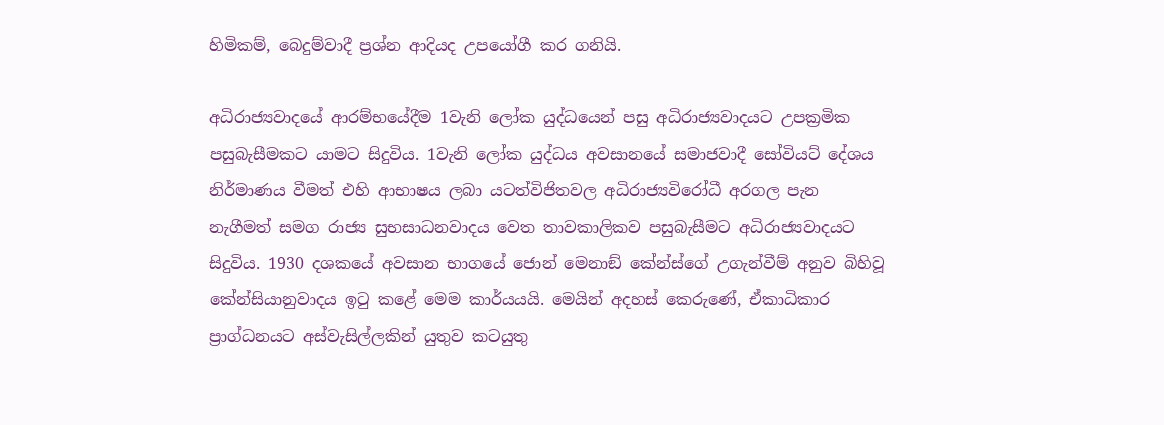හිමිකම්, බෙදුම්වාදී ප්‍රශ්න ආදියද උපයෝගී කර ගනියි.

අධිරාජ්‍යවාදයේ ආරම්භයේදීම 1වැනි ලෝක යුද්ධයෙන් පසු අධිරාජ්‍යවාදයට උපක්‍රමික පසුබැසීමකට යාමට සිදුවිය. 1වැනි ලෝක යුද්ධය අවසානයේ සමාජවාදී සෝවියට් දේශය නිර්මාණය වීමත් එහි ආභාෂය ලබා යටත්විජිතවල අධිරාජ්‍යවිරෝධී අරගල පැන නැගීමත් සමග රාජ්‍ය සුභසාධනවාදය වෙත තාවකාලිකව පසුබැසීමට අධිරාජ්‍යවාදයට සිදුවිය. 1930 දශකයේ අවසාන භාගයේ ජොන් මෙනාඞ් කේන්ස්ගේ උගැන්වීම් අනුව බිහිවූ කේන්සියානුවාදය ඉටු කළේ මෙම කාර්යයයි. මෙයින් අදහස් කෙරුණේ, ඒකාධිකාර ප්‍රාග්ධනයට අස්වැසිල්ලකින් යුතුව කටයුතු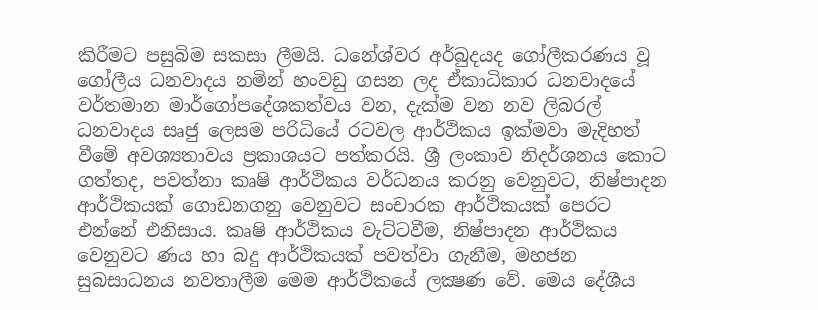කිරීමට පසුබිම සකසා ලීමයි. ධනේශ්වර අර්බුදයද ගෝලීකරණය වූ ගෝලීය ධනවාදය නමින් හංවඩු ගසන ලද ඒකාධිකාර ධනවාදයේ වර්තමාන මාර්ගෝපදේශකත්වය වන, දැක්ම වන නව ලිබරල් ධනවාදය සෘජු ලෙසම පරිධියේ රටවල ආර්ථිකය ඉක්මවා මැදිහත් වීමේ අවශ්‍යතාවය ප්‍රකාශයට පත්කරයි. ශ්‍රී ලංකාව නිදර්ශනය කොට ගත්තද, පවත්නා කෘෂි ආර්ථිකය වර්ධනය කරනු වෙනුවට, නිෂ්පාදන ආර්ථිකයක් ගොඩනගනු වෙනුවට සංචාරක ආර්ථිකයක් පෙරට එන්නේ එනිසාය. කෘෂි ආර්ථිකය වැට්ටවීම, නිෂ්පාදන ආර්ථිකය වෙනුවට ණය හා බදු ආර්ථිකයක් පවත්වා ගැනීම, මහජන සුබසාධනය නවතාලීම මෙම ආර්ථිකයේ ලක්‍ෂණ වේ. මෙය දේශීය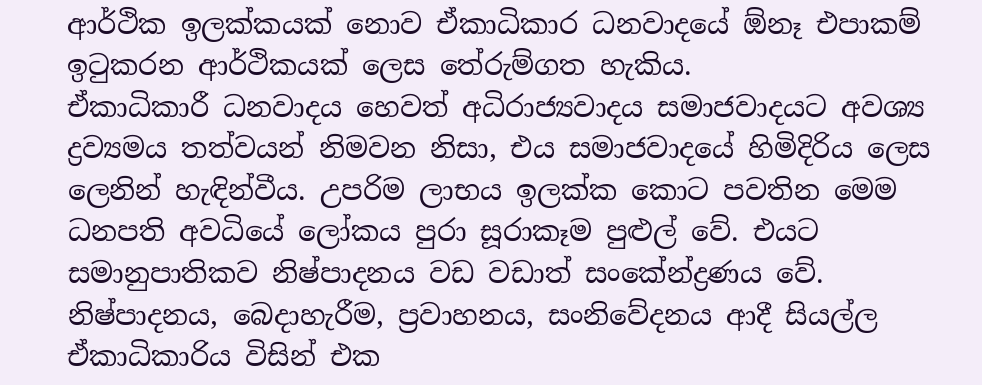ආර්ථික ඉලක්කයක් නොව ඒකාධිකාර ධනවාදයේ ඕනෑ එපාකම් ඉටුකරන ආර්ථිකයක් ලෙස තේරුම්ගත හැකිය.
ඒකාධිකාරී ධනවාදය හෙවත් අධිරාජ්‍යවාදය සමාජවාදයට අවශ්‍ය ද්‍රව්‍යමය තත්වයන් නිමවන නිසා, එය සමාජවාදයේ හිමිදිරිය ලෙස ලෙනින් හැඳින්වීය. උපරිම ලාභය ඉලක්ක කොට පවතින මෙම ධනපති අවධියේ ලෝකය පුරා සූරාකෑම පුළුල් වේ. එයට සමානුපාතිකව නිෂ්පාදනය වඩ වඩාත් සංකේන්ද්‍රණය වේ. නිෂ්පාදනය, බෙදාහැරීම, ප්‍රවාහනය, සංනිවේදනය ආදී සියල්ල ඒකාධිකාරිය විසින් එක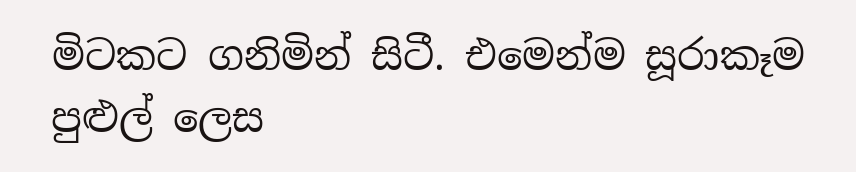මිටකට ගනිමින් සිටී. එමෙන්ම සූරාකෑම පුළුල් ලෙස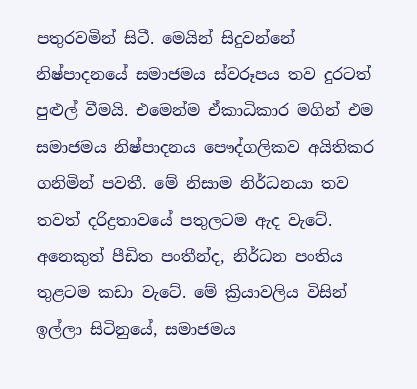පතුරවමින් සිටී. මෙයින් සිදුවන්නේ නිෂ්පාදනයේ සමාජමය ස්වරූපය තව දුරටත් පුළුල් වීමයි. එමෙන්ම ඒකාධිකාර මගින් එම සමාජමය නිෂ්පාදනය පෞද්ගලිකව අයිතිකර ගනිමින් පවතී. මේ නිසාම නිර්ධනයා තව තවත් දරිද්‍රතාවයේ පතුලටම ඇද වැටේ. අනෙකුත් පීඩිත පංතීන්ද, නිර්ධන පංතිය තුළටම කඩා වැටේ. මේ ක්‍රියාවලිය විසින් ඉල්ලා සිටිනුයේ, සමාජමය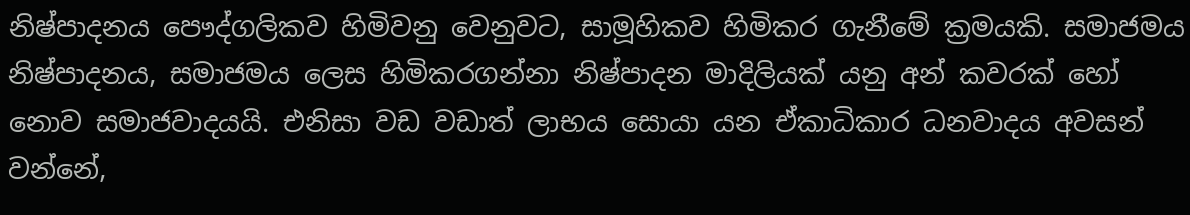නිෂ්පාදනය පෞද්ගලිකව හිමිවනු වෙනුවට, සාමූහිකව හිමිකර ගැනීමේ ක්‍රමයකි. සමාජමය නිෂ්පාදනය, සමාජමය ලෙස හිමිකරගන්නා නිෂ්පාදන මාදිලියක් යනු අන් කවරක් හෝ නොව සමාජවාදයයි. එනිසා වඩ වඩාත් ලාභය සොයා යන ඒකාධිකාර ධනවාදය අවසන් වන්නේ,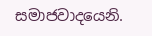සමාජවාදයෙනි.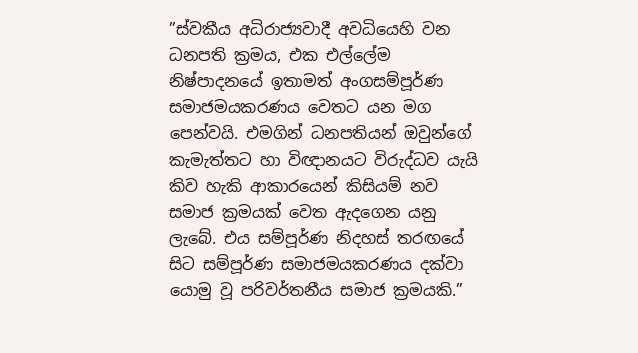”ස්වකීය අධිරාජ්‍යවාදී අවධියෙහි වන ධනපති ක්‍රමය, එක එල්ලේම නිෂ්පාදනයේ ඉතාමත් අංගසම්පූර්ණ සමාජමයකරණය වෙතට යන මග පෙන්වයි. එමගින් ධනපතියන් ඔවුන්ගේ කැමැත්තට හා විඥානයට විරුද්ධව යැයි කිව හැකි ආකාරයෙන් කිසියම් නව සමාජ ක්‍රමයක් වෙත ඇදගෙන යනු ලැබේ. එය සම්පූර්ණ නිදහස් තරඟයේ සිට සම්පූර්ණ සමාජමයකරණය දක්වා යොමු වූ පරිවර්තනීය සමාජ ක්‍රමයකි.”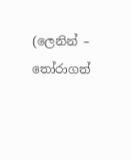(ලෙනින් – තෝරාගත්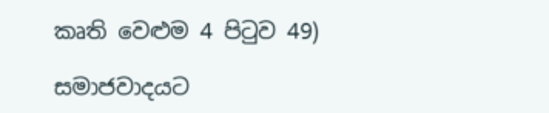කෘති වෙළුම 4 පිටුව 49)

සමාජවාදයට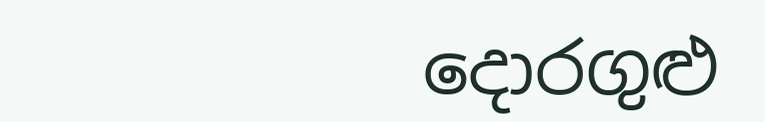දොරගුළු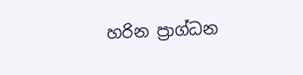හරින ප්‍රාග්ධන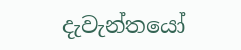දැවැන්තයෝ